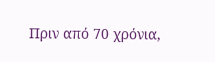Πριν από 70 χρόνια,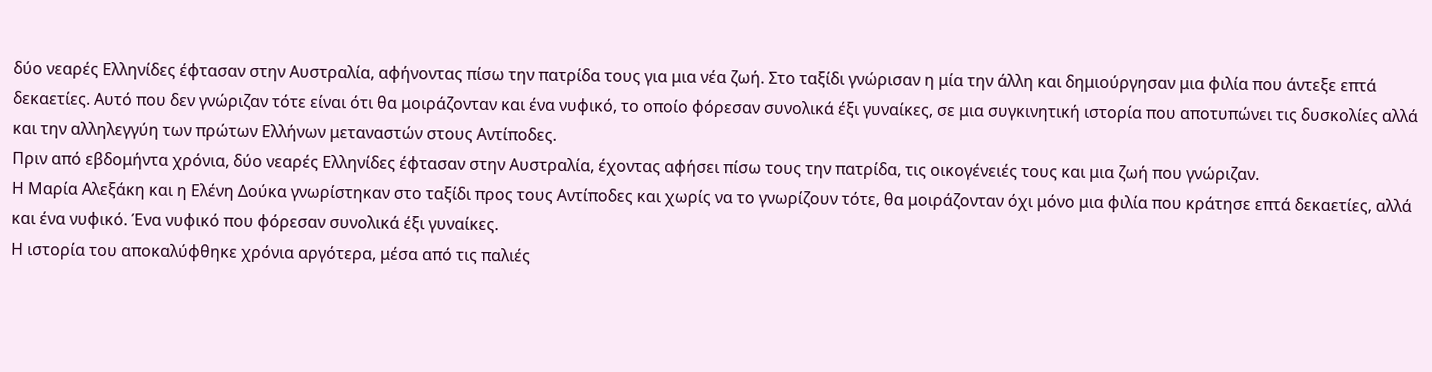δύο νεαρές Ελληνίδες έφτασαν στην Αυστραλία, αφήνοντας πίσω την πατρίδα τους για μια νέα ζωή. Στο ταξίδι γνώρισαν η μία την άλλη και δημιούργησαν μια φιλία που άντεξε επτά δεκαετίες. Αυτό που δεν γνώριζαν τότε είναι ότι θα μοιράζονταν και ένα νυφικό, το οποίο φόρεσαν συνολικά έξι γυναίκες, σε μια συγκινητική ιστορία που αποτυπώνει τις δυσκολίες αλλά και την αλληλεγγύη των πρώτων Ελλήνων μεταναστών στους Αντίποδες.
Πριν από εβδομήντα χρόνια, δύο νεαρές Ελληνίδες έφτασαν στην Αυστραλία, έχοντας αφήσει πίσω τους την πατρίδα, τις οικογένειές τους και μια ζωή που γνώριζαν.
Η Μαρία Αλεξάκη και η Ελένη Δούκα γνωρίστηκαν στο ταξίδι προς τους Αντίποδες και χωρίς να το γνωρίζουν τότε, θα μοιράζονταν όχι μόνο μια φιλία που κράτησε επτά δεκαετίες, αλλά και ένα νυφικό. Ένα νυφικό που φόρεσαν συνολικά έξι γυναίκες.
Η ιστορία του αποκαλύφθηκε χρόνια αργότερα, μέσα από τις παλιές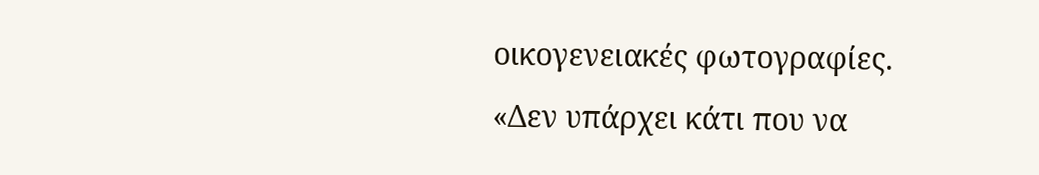οικογενειακές φωτογραφίες.
«Δεν υπάρχει κάτι που να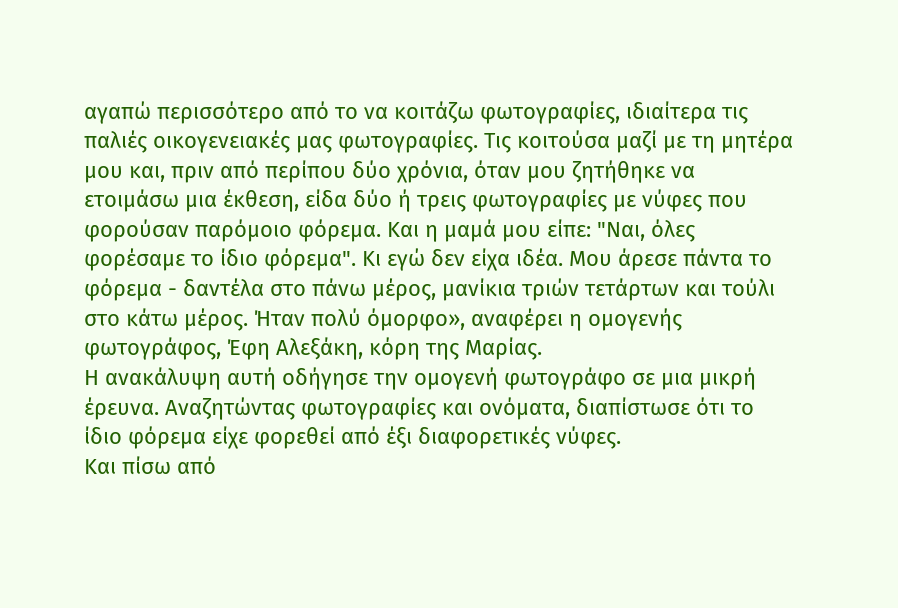αγαπώ περισσότερο από το να κοιτάζω φωτογραφίες, ιδιαίτερα τις παλιές οικογενειακές μας φωτογραφίες. Τις κοιτούσα μαζί με τη μητέρα μου και, πριν από περίπου δύο χρόνια, όταν μου ζητήθηκε να ετοιμάσω μια έκθεση, είδα δύο ή τρεις φωτογραφίες με νύφες που φορούσαν παρόμοιο φόρεμα. Και η μαμά μου είπε: "Ναι, όλες φορέσαμε το ίδιο φόρεμα". Κι εγώ δεν είχα ιδέα. Μου άρεσε πάντα το φόρεμα - δαντέλα στο πάνω μέρος, μανίκια τριών τετάρτων και τούλι στο κάτω μέρος. Ήταν πολύ όμορφο», αναφέρει η ομογενής φωτογράφος, Έφη Αλεξάκη, κόρη της Μαρίας.
Η ανακάλυψη αυτή οδήγησε την ομογενή φωτογράφο σε μια μικρή έρευνα. Αναζητώντας φωτογραφίες και ονόματα, διαπίστωσε ότι το ίδιο φόρεμα είχε φορεθεί από έξι διαφορετικές νύφες.
Και πίσω από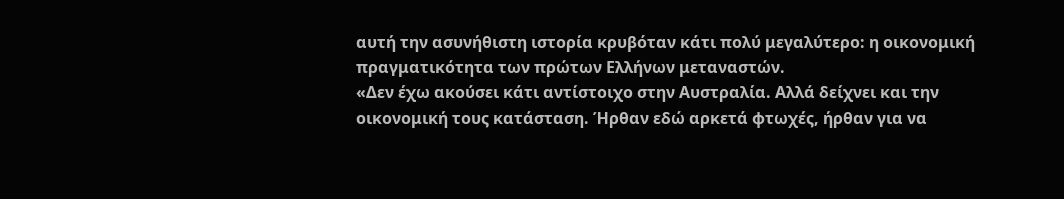αυτή την ασυνήθιστη ιστορία κρυβόταν κάτι πολύ μεγαλύτερο: η οικονομική πραγματικότητα των πρώτων Ελλήνων μεταναστών.
«Δεν έχω ακούσει κάτι αντίστοιχο στην Αυστραλία. Αλλά δείχνει και την οικονομική τους κατάσταση. Ήρθαν εδώ αρκετά φτωχές, ήρθαν για να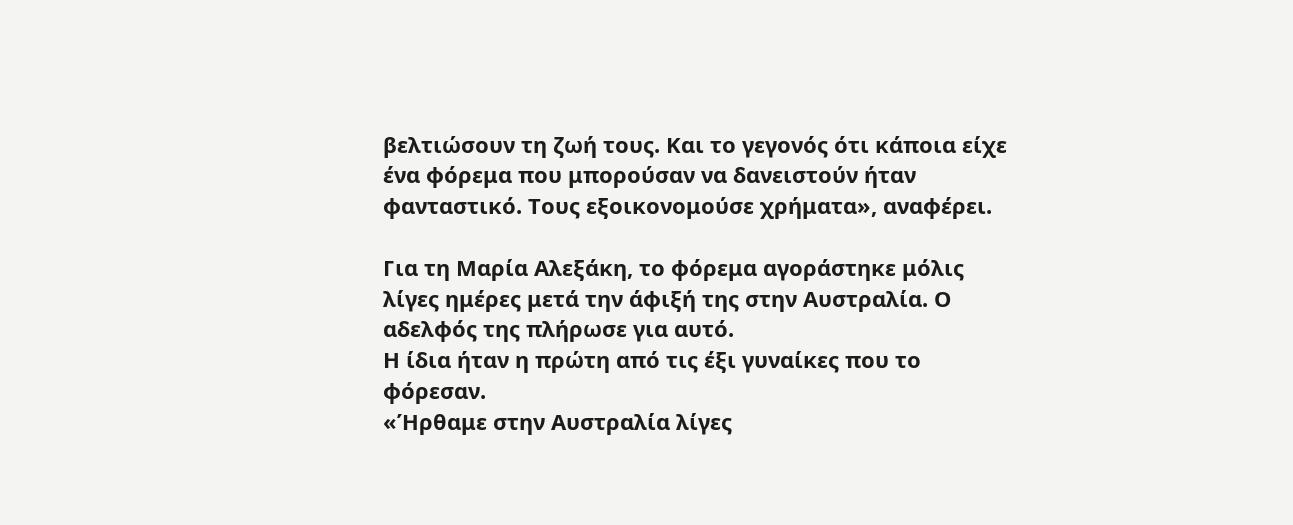βελτιώσουν τη ζωή τους. Και το γεγονός ότι κάποια είχε ένα φόρεμα που μπορούσαν να δανειστούν ήταν φανταστικό. Τους εξοικονομούσε χρήματα», αναφέρει.

Για τη Μαρία Αλεξάκη, το φόρεμα αγοράστηκε μόλις λίγες ημέρες μετά την άφιξή της στην Αυστραλία. Ο αδελφός της πλήρωσε για αυτό.
Η ίδια ήταν η πρώτη από τις έξι γυναίκες που το φόρεσαν.
«Ήρθαμε στην Αυστραλία λίγες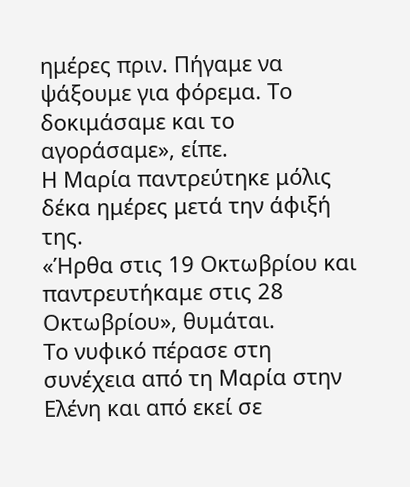ημέρες πριν. Πήγαμε να ψάξουμε για φόρεμα. Το δοκιμάσαμε και το αγοράσαμε», είπε.
Η Μαρία παντρεύτηκε μόλις δέκα ημέρες μετά την άφιξή της.
«Ήρθα στις 19 Οκτωβρίου και παντρευτήκαμε στις 28 Οκτωβρίου», θυμάται.
Το νυφικό πέρασε στη συνέχεια από τη Μαρία στην Ελένη και από εκεί σε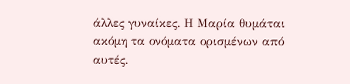άλλες γυναίκες. Η Μαρία θυμάται ακόμη τα ονόματα ορισμένων από αυτές.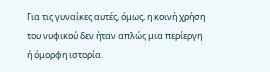Για τις γυναίκες αυτές, όμως, η κοινή χρήση του νυφικού δεν ήταν απλώς μια περίεργη ή όμορφη ιστορία.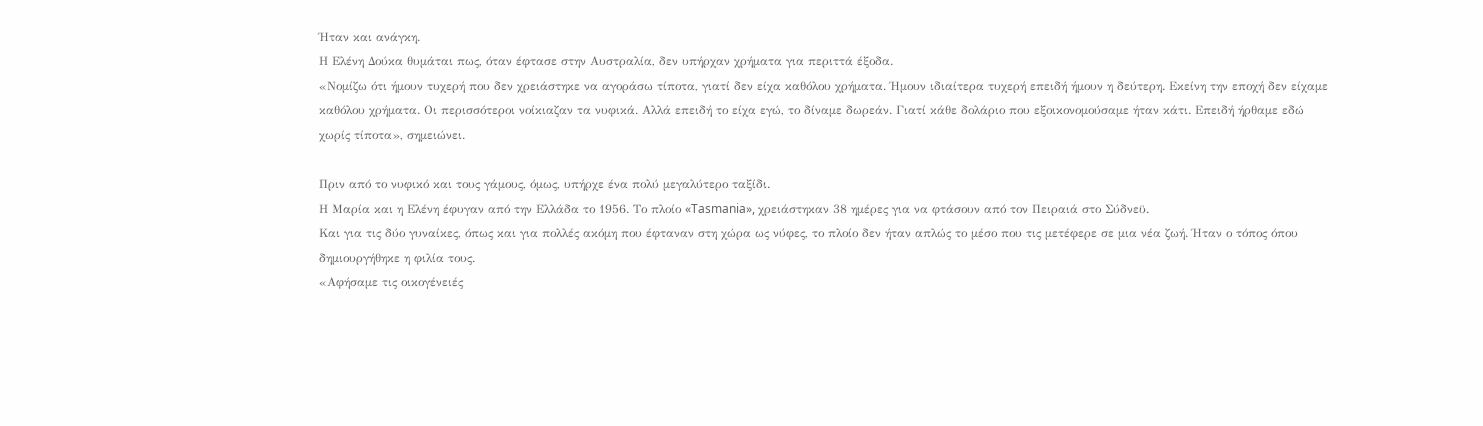Ήταν και ανάγκη.
Η Ελένη Δούκα θυμάται πως, όταν έφτασε στην Αυστραλία, δεν υπήρχαν χρήματα για περιττά έξοδα.
«Νομίζω ότι ήμουν τυχερή που δεν χρειάστηκε να αγοράσω τίποτα, γιατί δεν είχα καθόλου χρήματα. Ήμουν ιδιαίτερα τυχερή επειδή ήμουν η δεύτερη. Εκείνη την εποχή δεν είχαμε καθόλου χρήματα. Οι περισσότεροι νοίκιαζαν τα νυφικά. Αλλά επειδή το είχα εγώ, το δίναμε δωρεάν. Γιατί κάθε δολάριο που εξοικονομούσαμε ήταν κάτι. Επειδή ήρθαμε εδώ χωρίς τίποτα», σημειώνει.

Πριν από το νυφικό και τους γάμους, όμως, υπήρχε ένα πολύ μεγαλύτερο ταξίδι.
Η Μαρία και η Ελένη έφυγαν από την Ελλάδα το 1956. Το πλοίο «Tasmania», χρειάστηκαν 38 ημέρες για να φτάσουν από τον Πειραιά στο Σύδνεϋ.
Και για τις δύο γυναίκες, όπως και για πολλές ακόμη που έφταναν στη χώρα ως νύφες, το πλοίο δεν ήταν απλώς το μέσο που τις μετέφερε σε μια νέα ζωή. Ήταν ο τόπος όπου δημιουργήθηκε η φιλία τους.
«Αφήσαμε τις οικογένειές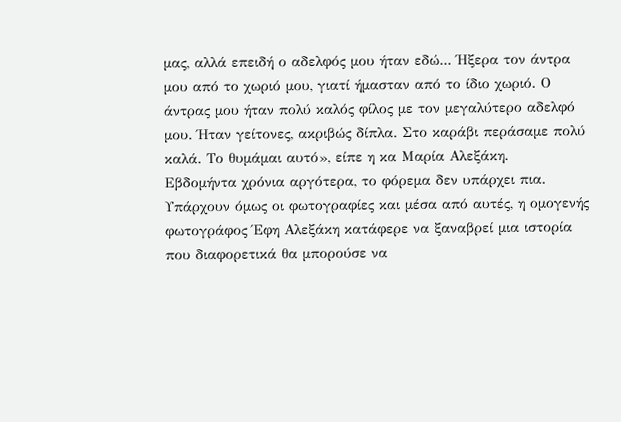μας, αλλά επειδή ο αδελφός μου ήταν εδώ... Ήξερα τον άντρα μου από το χωριό μου, γιατί ήμασταν από το ίδιο χωριό. Ο άντρας μου ήταν πολύ καλός φίλος με τον μεγαλύτερο αδελφό μου. Ήταν γείτονες, ακριβώς δίπλα. Στο καράβι περάσαμε πολύ καλά. Το θυμάμαι αυτό», είπε η κα Μαρία Αλεξάκη.
Εβδομήντα χρόνια αργότερα, το φόρεμα δεν υπάρχει πια.
Υπάρχουν όμως οι φωτογραφίες και μέσα από αυτές, η ομογενής φωτογράφος Έφη Αλεξάκη κατάφερε να ξαναβρεί μια ιστορία που διαφορετικά θα μπορούσε να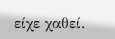είχε χαθεί.